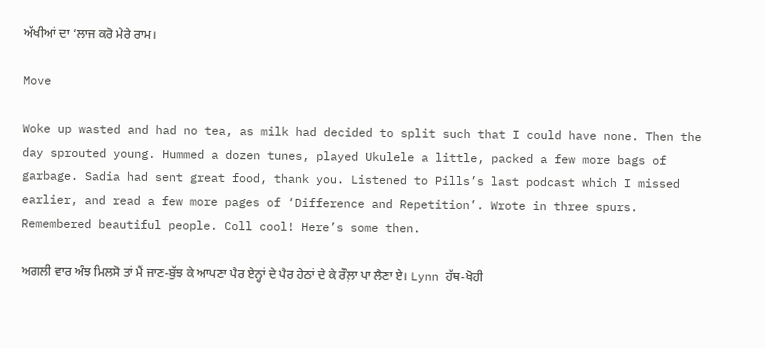ਅੱਖੀਆਂ ਦਾ ‘ਲਾਜ ਕਰੋ ਮੇਰੇ ਰਾਮ।

Move

Woke up wasted and had no tea, as milk had decided to split such that I could have none. Then the day sprouted young. Hummed a dozen tunes, played Ukulele a little, packed a few more bags of garbage. Sadia had sent great food, thank you. Listened to Pills’s last podcast which I missed earlier, and read a few more pages of ‘Difference and Repetition’. Wrote in three spurs. Remembered beautiful people. Coll cool! Here’s some then.

ਅਗਲੀ ਵਾਰ ਅੰਝ ਮਿਲਸੋ ਤਾਂ ਮੈਂ ਜਾਣ-ਬੁੱਝ ਕੇ ਆਪਣਾ ਪੈਰ ਏਨ੍ਹਾਂ ਦੇ ਪੈਰ ਹੇਠਾਂ ਦੇ ਕੇ ਰੌਲ਼ਾ ਪਾ ਲੈਣਾ ਏ। Lynn ਹੱਥ-ਖੋਹੀ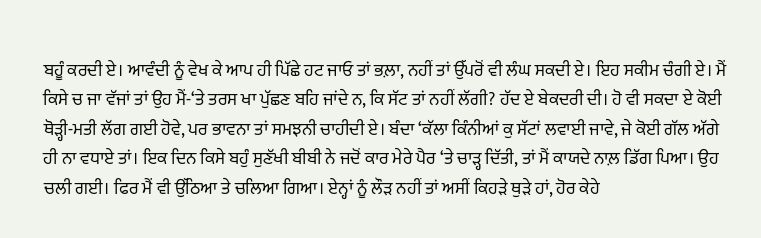ਬਹੂੰ ਕਰਦੀ ਏ। ਆਵੰਦੀ ਨੂੰ ਵੇਖ ਕੇ ਆਪ ਹੀ ਪਿੱਛੇ ਹਟ ਜਾਓ ਤਾਂ ਭਲ਼ਾ, ਨਹੀਂ ਤਾਂ ਉੱਪਰੋਂ ਵੀ ਲੰਘ ਸਕਦੀ ਏ। ਇਹ ਸਕੀਮ ਚੰਗੀ ਏ। ਮੈਂ ਕਿਸੇ ਚ ਜਾ ਵੱਜਾਂ ਤਾਂ ਉਹ ਮੈਂ-‘ਤੇ ਤਰਸ ਖਾ ਪੁੱਛਣ ਬਹਿ ਜਾਂਦੇ ਨ, ਕਿ ਸੱਟ ਤਾਂ ਨਹੀਂ ਲੱਗੀ? ਹੱਦ ਏ ਬੇਕਦਰੀ ਦੀ। ਹੋ ਵੀ ਸਕਦਾ ਏ ਕੋਈ ਥੋੜ੍ਹੀ-ਮਤੀ ਲੱਗ ਗਈ ਹੋਵੇ, ਪਰ ਭਾਵਨਾ ਤਾਂ ਸਮਝਨੀ ਚਾਹੀਦੀ ਏ। ਬੰਦਾ ‘ਕੱਲਾ ਕਿੰਨੀਆਂ ਕੁ ਸੱਟਾਂ ਲਵਾਈ ਜਾਵੇ, ਜੇ ਕੋਈ ਗੱਲ ਅੱਗੇ ਹੀ ਨਾ ਵਧਾਏ ਤਾਂ। ਇਕ ਦਿਨ ਕਿਸੇ ਬਹੁੰ ਸੁਣੱਖੀ ਬੀਬੀ ਨੇ ਜਦੋਂ ਕਾਰ ਮੇਰੇ ਪੈਰ ‘ਤੇ ਚਾੜ੍ਹ ਦਿੱਤੀ, ਤਾਂ ਮੈਂ ਕਾਯਦੇ ਨਾਲ਼ ਡਿੱਗ ਪਿਆ। ਉਹ ਚਲੀ ਗਈ। ਫਿਰ ਮੈਂ ਵੀ ਉੱਠਿਆ ਤੇ ਚਲਿਆ ਗਿਆ। ਏਨ੍ਹਾਂ ਨੂੰ ਲੌੜ ਨਹੀਂ ਤਾਂ ਅਸੀਂ ਕਿਹੜੇ ਥੁੜੇ ਹਾਂ, ਹੋਰ ਕੇਹੇ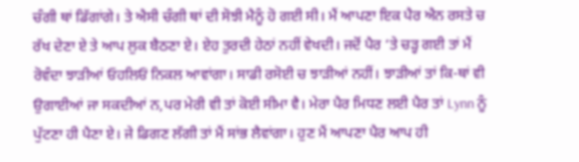ਚੰਗੀ ਥਾਂ ਡਿੱਗਾਂਗੇ। ਤੇ ਐਸੀ ਚੰਗੀ ਥਾਂ ਦੀ ਸੋਝੀ ਮੈਨੂੰ ਹੋ ਗਈ ਸੀ। ਮੈਂ ਆਪਣਾ ਇਕ ਪੈਰ ਐਨ ਰਸਤੇ ਚ ਰੱਖ ਦੇਣਾ ਏ ਤੇ ਆਪ ਲੁਕ ਬੈਠਣਾ ਏ। ਏਹ ਤੁਰਦੀ ਹੇਠਾਂ ਨਹੀਂ ਵੇਖਦੀ। ਜਦੋਂ ਪੈਰ ‘ਤੇ ਚੜ੍ਹ ਗਈ ਤਾਂ ਮੈਂ ਰੋਵੰਦਾ ਝਾੜੀਆਂ ਓਹਲਿਓਂ ਨਿਕਲ ਆਵਾਂਗਾ। ਸਾਡੀ ਰਸੋਈ ਚ ਝਾੜੀਆਂ ਨਹੀਂ। ਝਾੜੀਆਂ ਤਾਂ ਕਿ-ਥਾਂ ਵੀ ਉਗਾਈਆਂ ਜਾ ਸਕਦੀਆਂ ਨ,ਪਰ ਮੇਰੀ ਵੀ ਤਾਂ ਕੋਈ ਸੀਮਾ ਵੈ। ਮੇਰਾ ਪੈਰ ਮਿਧਣ ਲਈ ਪੈਰ ਤਾਂ Lynn ਨੂੰ ਪੁੱਟਣਾ ਹੀ ਪੈਣਾ ਏ। ਜੇ ਡਿਗਣ ਲੱਗੀ ਤਾਂ ਮੈਂ ਸਾਂਭ ਲੈਵਾਂਗਾ। ਹੁਣ ਮੈਂ ਆਪਣਾ ਪੈਰ ਆਪ ਹੀ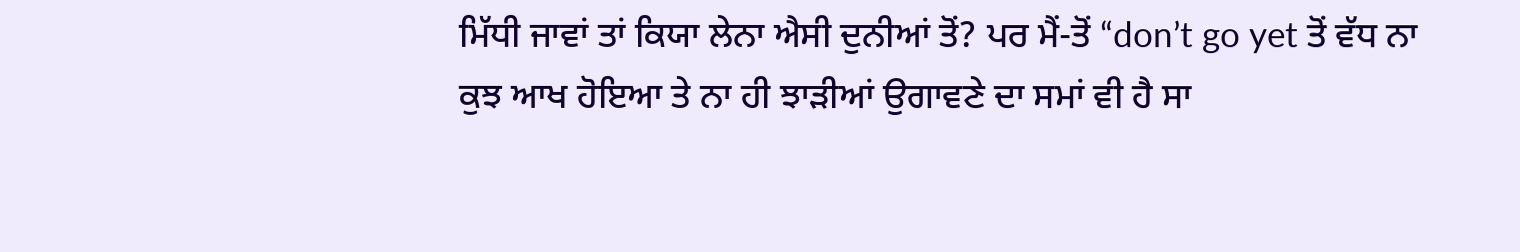ਮਿੱਧੀ ਜਾਵਾਂ ਤਾਂ ਕਿਯਾ ਲੇਨਾ ਐਸੀ ਦੁਨੀਆਂ ਤੋਂ? ਪਰ ਮੈਂ-ਤੋਂ “don’t go yet ਤੋਂ ਵੱਧ ਨਾ ਕੁਝ ਆਖ ਹੋਇਆ ਤੇ ਨਾ ਹੀ ਝਾੜੀਆਂ ਉਗਾਵਣੇ ਦਾ ਸਮਾਂ ਵੀ ਹੈ ਸਾ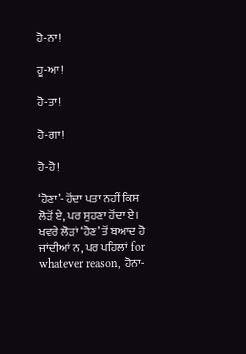ਹੋ-ਨਾ!

ਹੂ-ਆ!

ਹੋ-ਤਾ!

ਹੋ-ਗਾ!

ਹੋ-ਹੋ!

‘ਹੋਣਾ’- ਹੋਂਦਾ ਪਤਾ ਨਹੀਂ ਕਿਸ ਲੋੜੋਂ ਏ, ਪਰ ਸੁਹਣਾ ਹੋਂਦਾ ਏ। ਖਵਰੇ ਲੋੜਾਂ ‘ਹੋਣ’ ਤੋਂ ਬਆਦ ਹੋ ਜਾਂਦੀਆਂ ਨ, ਪਰ ਪਹਿਲਾਂ for whatever reason, ਹੋਨਾ-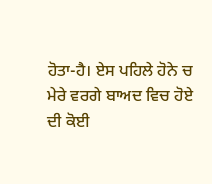ਹੋਤਾ-ਹੈ। ਏਸ ਪਹਿਲੇ ਹੋਨੇ ਚ ਮੇਰੇ ਵਰਗੇ ਬਾਅਦ ਵਿਚ ਹੋਏ ਦੀ ਕੋਈ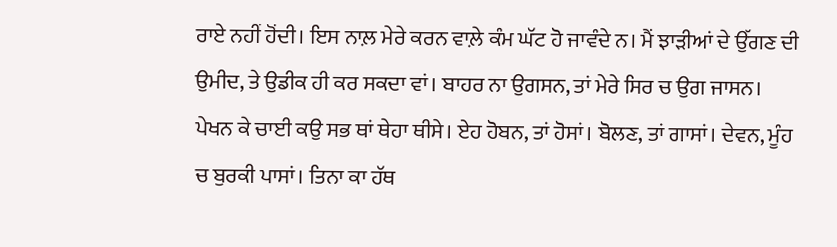ਰਾਏ ਨਹੀਂ ਹੋਂਦੀ। ਇਸ ਨਾਲ਼ ਮੇਰੇ ਕਰਨ ਵਾਲ਼ੇ ਕੰਮ ਘੱਟ ਹੋ ਜਾਵੰਦੇ ਨ। ਮੈਂ ਝਾੜੀਆਂ ਦੇ ਉੱਗਣ ਦੀ ਉਮੀਦ, ਤੇ ਉਡੀਕ ਹੀ ਕਰ ਸਕਦਾ ਵਾਂ। ਬਾਹਰ ਨਾ ਉਗਸਨ, ਤਾਂ ਮੇਰੇ ਸਿਰ ਚ ਉਗ ਜਾਸਨ। ਪੇਖਨ ਕੇ ਚਾਈ ਕਉ ਸਭ ਥਾਂ ਥੇਹਾ ਥੀਸੇ। ਏਹ ਹੋਬਨ, ਤਾਂ ਹੋਸਾਂ। ਬੋਲਣ, ਤਾਂ ਗਾਸਾਂ। ਦੇਵਨ, ਮੂੰਹ ਚ ਬੁਰਕੀ ਪਾਸਾਂ। ਤਿਨਾ ਕਾ ਹੱਥ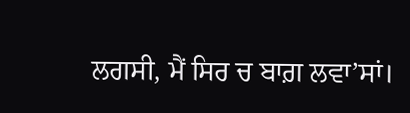ਲਗਸੀ, ਮੈਂ ਸਿਰ ਚ ਬਾਗ਼ ਲਵਾ’ਸਾਂ।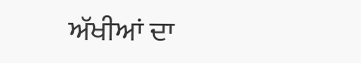ਅੱਖੀਆਂ ਦਾ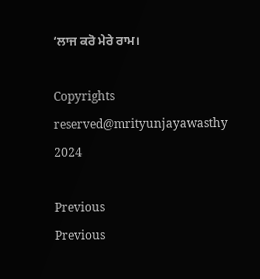‘ਲਾਜ ਕਰੋ ਮੇਰੇ ਰਾਮ।

Copyrights reserved@mrityunjayawasthy 2024

Previous
Previous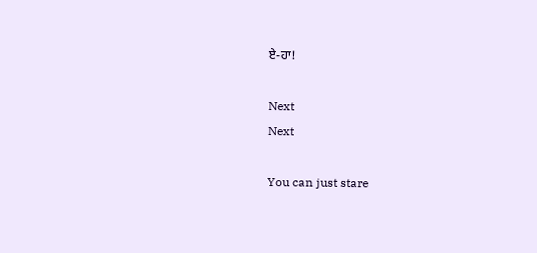ਏ-ਹਾ!

Next
Next

You can just stare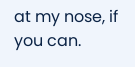at my nose, if you can.